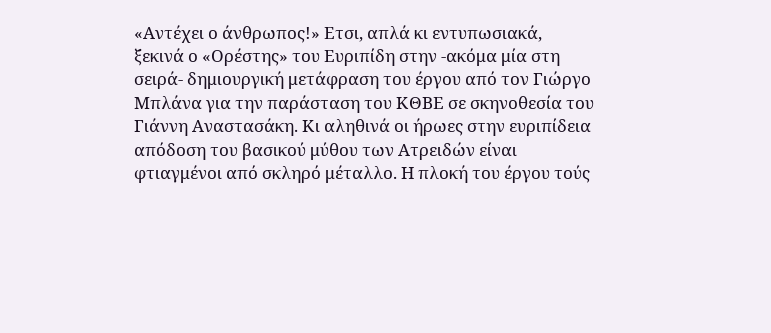«Αντέχει ο άνθρωπος!» Ετσι, απλά κι εντυπωσιακά, ξεκινά ο «Ορέστης» του Ευριπίδη στην -ακόμα μία στη σειρά- δημιουργική μετάφραση του έργου από τον Γιώργο Μπλάνα για την παράσταση του ΚΘΒΕ σε σκηνοθεσία του Γιάννη Αναστασάκη. Κι αληθινά οι ήρωες στην ευριπίδεια απόδοση του βασικού μύθου των Ατρειδών είναι φτιαγμένοι από σκληρό μέταλλο. Η πλοκή του έργου τούς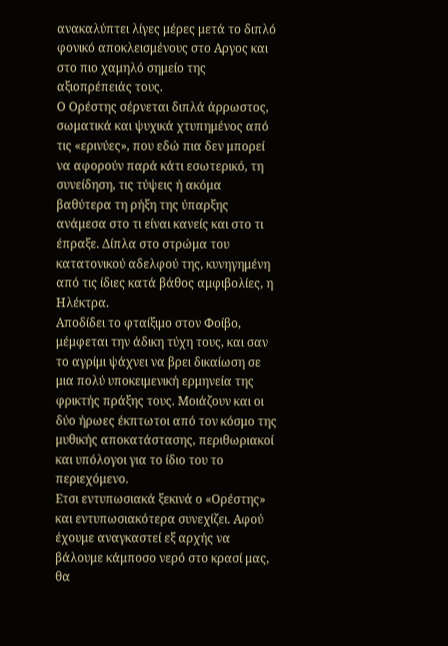ανακαλύπτει λίγες μέρες μετά το διπλό φονικό αποκλεισμένους στο Αργος και στο πιο χαμηλό σημείο της αξιοπρέπειάς τους.
Ο Ορέστης σέρνεται διπλά άρρωστος, σωματικά και ψυχικά χτυπημένος από τις «ερινύες», που εδώ πια δεν μπορεί να αφορούν παρά κάτι εσωτερικό, τη συνείδηση, τις τύψεις ή ακόμα βαθύτερα τη ρήξη της ύπαρξης ανάμεσα στο τι είναι κανείς και στο τι έπραξε. Δίπλα στο στρώμα του κατατονικού αδελφού της, κυνηγημένη από τις ίδιες κατά βάθος αμφιβολίες, η Ηλέκτρα.
Αποδίδει το φταίξιμο στον Φοίβο, μέμφεται την άδικη τύχη τους, και σαν το αγρίμι ψάχνει να βρει δικαίωση σε μια πολύ υποκειμενική ερμηνεία της φρικτής πράξης τους. Μοιάζουν και οι δύο ήρωες έκπτωτοι από τον κόσμο της μυθικής αποκατάστασης, περιθωριακοί και υπόλογοι για το ίδιο του το περιεχόμενο.
Ετσι εντυπωσιακά ξεκινά ο «Ορέστης» και εντυπωσιακότερα συνεχίζει. Αφού έχουμε αναγκαστεί εξ αρχής να βάλουμε κάμποσο νερό στο κρασί μας, θα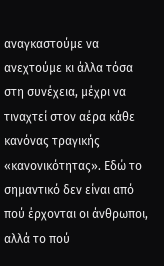αναγκαστούμε να ανεχτούμε κι άλλα τόσα στη συνέχεια, μέχρι να τιναχτεί στον αέρα κάθε κανόνας τραγικής «κανονικότητας». Εδώ το σημαντικό δεν είναι από πού έρχονται οι άνθρωποι, αλλά το πού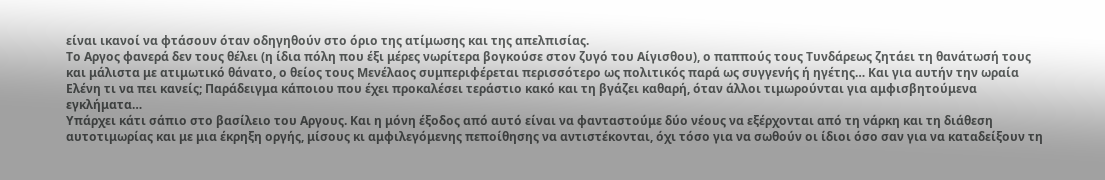είναι ικανοί να φτάσουν όταν οδηγηθούν στο όριο της ατίμωσης και της απελπισίας.
Το Αργος φανερά δεν τους θέλει (η ίδια πόλη που έξι μέρες νωρίτερα βογκούσε στον ζυγό του Αίγισθου), ο παππούς τους Τυνδάρεως ζητάει τη θανάτωσή τους και μάλιστα με ατιμωτικό θάνατο, ο θείος τους Μενέλαος συμπεριφέρεται περισσότερο ως πολιτικός παρά ως συγγενής ή ηγέτης… Και για αυτήν την ωραία Ελένη τι να πει κανείς; Παράδειγμα κάποιου που έχει προκαλέσει τεράστιο κακό και τη βγάζει καθαρή, όταν άλλοι τιμωρούνται για αμφισβητούμενα εγκλήματα…
Υπάρχει κάτι σάπιο στο βασίλειο του Αργους. Και η μόνη έξοδος από αυτό είναι να φανταστούμε δύο νέους να εξέρχονται από τη νάρκη και τη διάθεση αυτοτιμωρίας και με μια έκρηξη οργής, μίσους κι αμφιλεγόμενης πεποίθησης να αντιστέκονται, όχι τόσο για να σωθούν οι ίδιοι όσο σαν για να καταδείξουν τη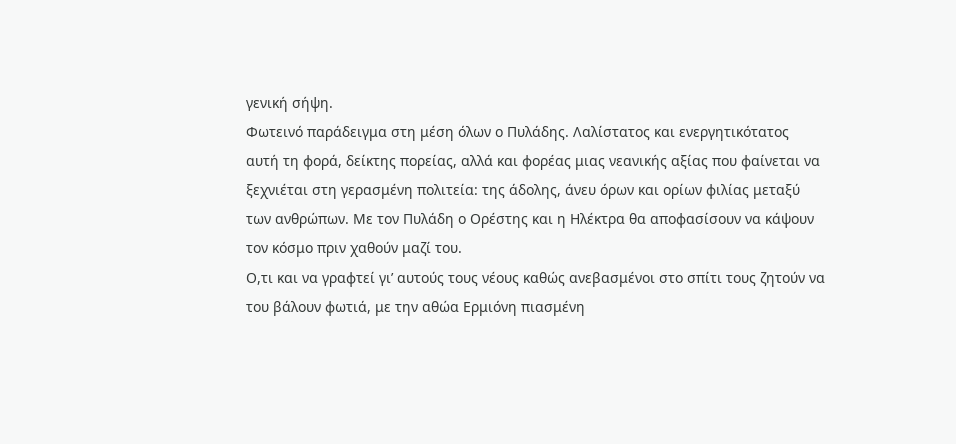γενική σήψη.
Φωτεινό παράδειγμα στη μέση όλων ο Πυλάδης. Λαλίστατος και ενεργητικότατος αυτή τη φορά, δείκτης πορείας, αλλά και φορέας μιας νεανικής αξίας που φαίνεται να ξεχνιέται στη γερασμένη πολιτεία: της άδολης, άνευ όρων και ορίων φιλίας μεταξύ των ανθρώπων. Με τον Πυλάδη ο Ορέστης και η Ηλέκτρα θα αποφασίσουν να κάψουν τον κόσμο πριν χαθούν μαζί του.
Ο,τι και να γραφτεί γι’ αυτούς τους νέους καθώς ανεβασμένοι στο σπίτι τους ζητούν να του βάλουν φωτιά, με την αθώα Ερμιόνη πιασμένη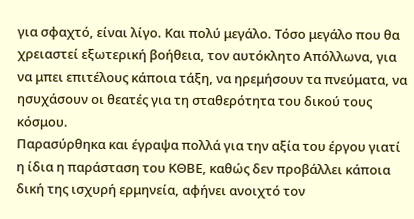για σφαχτό, είναι λίγο. Και πολύ μεγάλο. Τόσο μεγάλο που θα χρειαστεί εξωτερική βοήθεια, τον αυτόκλητο Απόλλωνα, για να μπει επιτέλους κάποια τάξη, να ηρεμήσουν τα πνεύματα, να ησυχάσουν οι θεατές για τη σταθερότητα του δικού τους κόσμου.
Παρασύρθηκα και έγραψα πολλά για την αξία του έργου γιατί η ίδια η παράσταση του ΚΘΒΕ, καθώς δεν προβάλλει κάποια δική της ισχυρή ερμηνεία, αφήνει ανοιχτό τον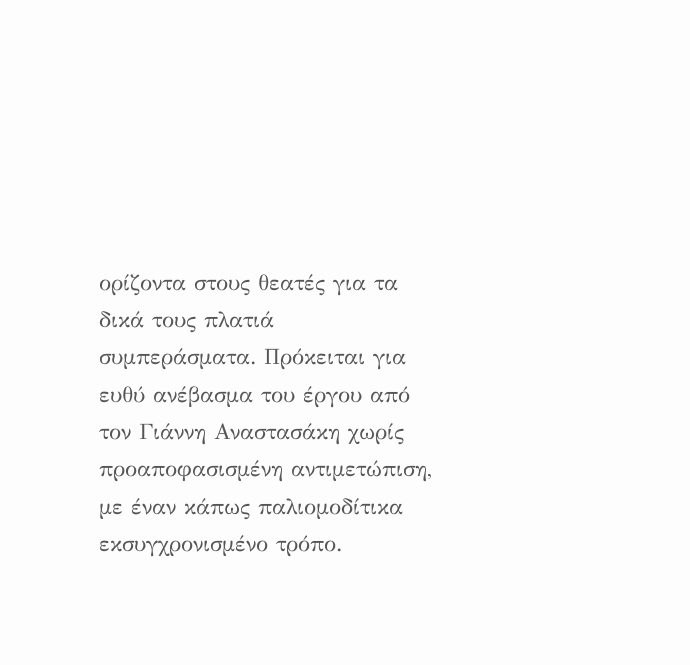ορίζοντα στους θεατές για τα δικά τους πλατιά συμπεράσματα. Πρόκειται για ευθύ ανέβασμα του έργου από τον Γιάννη Αναστασάκη χωρίς προαποφασισμένη αντιμετώπιση, με έναν κάπως παλιομοδίτικα εκσυγχρονισμένο τρόπο.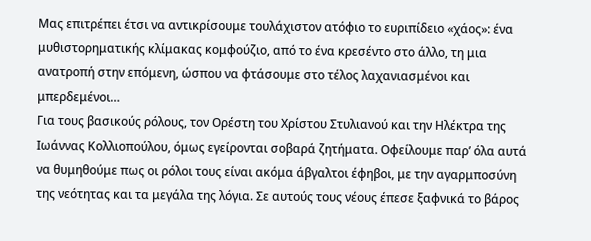Μας επιτρέπει έτσι να αντικρίσουμε τουλάχιστον ατόφιο το ευριπίδειο «χάος»: ένα μυθιστορηματικής κλίμακας κομφούζιο, από το ένα κρεσέντο στο άλλο, τη μια ανατροπή στην επόμενη, ώσπου να φτάσουμε στο τέλος λαχανιασμένοι και μπερδεμένοι…
Για τους βασικούς ρόλους, τον Ορέστη του Χρίστου Στυλιανού και την Ηλέκτρα της Ιωάννας Κολλιοπούλου, όμως εγείρονται σοβαρά ζητήματα. Οφείλουμε παρ’ όλα αυτά να θυμηθούμε πως οι ρόλοι τους είναι ακόμα άβγαλτοι έφηβοι, με την αγαρμποσύνη της νεότητας και τα μεγάλα της λόγια. Σε αυτούς τους νέους έπεσε ξαφνικά το βάρος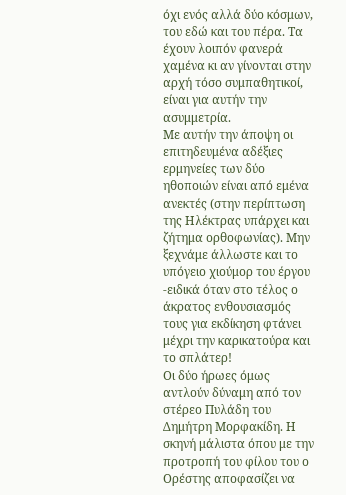όχι ενός αλλά δύο κόσμων, του εδώ και του πέρα. Τα έχουν λοιπόν φανερά χαμένα κι αν γίνονται στην αρχή τόσο συμπαθητικοί, είναι για αυτήν την ασυμμετρία.
Με αυτήν την άποψη οι επιτηδευμένα αδέξιες ερμηνείες των δύο ηθοποιών είναι από εμένα ανεκτές (στην περίπτωση της Ηλέκτρας υπάρχει και ζήτημα ορθοφωνίας). Μην ξεχνάμε άλλωστε και το υπόγειο χιούμορ του έργου -ειδικά όταν στο τέλος ο άκρατος ενθουσιασμός τους για εκδίκηση φτάνει μέχρι την καρικατούρα και το σπλάτερ!
Οι δύο ήρωες όμως αντλούν δύναμη από τον στέρεο Πυλάδη του Δημήτρη Μορφακίδη. Η σκηνή μάλιστα όπου με την προτροπή του φίλου του ο Ορέστης αποφασίζει να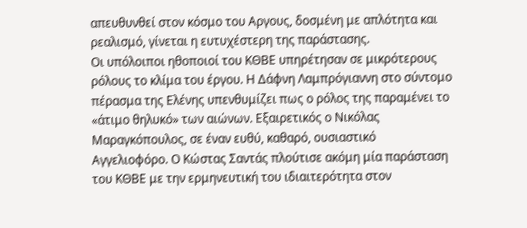απευθυνθεί στον κόσμο του Αργους, δοσμένη με απλότητα και ρεαλισμό, γίνεται η ευτυχέστερη της παράστασης.
Οι υπόλοιποι ηθοποιοί του ΚΘΒΕ υπηρέτησαν σε μικρότερους ρόλους το κλίμα του έργου. Η Δάφνη Λαμπρόγιαννη στο σύντομο πέρασμα της Ελένης υπενθυμίζει πως ο ρόλος της παραμένει το «άτιμο θηλυκό» των αιώνων. Εξαιρετικός ο Νικόλας Μαραγκόπουλος, σε έναν ευθύ, καθαρό, ουσιαστικό Αγγελιοφόρο. Ο Κώστας Σαντάς πλούτισε ακόμη μία παράσταση του ΚΘΒΕ με την ερμηνευτική του ιδιαιτερότητα στον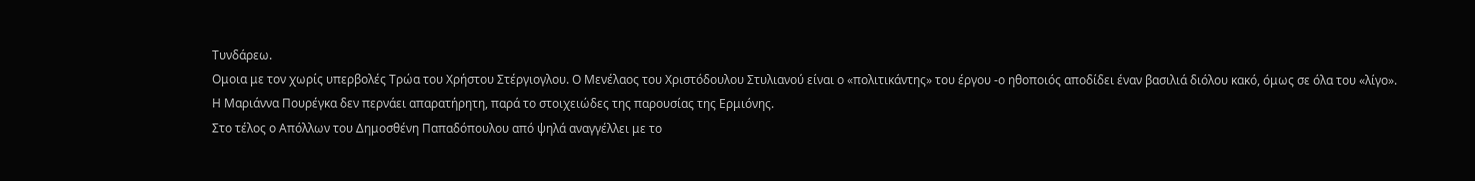Τυνδάρεω.
Ομοια με τον χωρίς υπερβολές Τρώα του Χρήστου Στέργιογλου. Ο Μενέλαος του Χριστόδουλου Στυλιανού είναι ο «πολιτικάντης» του έργου -ο ηθοποιός αποδίδει έναν βασιλιά διόλου κακό, όμως σε όλα του «λίγο». Η Μαριάννα Πουρέγκα δεν περνάει απαρατήρητη, παρά το στοιχειώδες της παρουσίας της Ερμιόνης.
Στο τέλος ο Απόλλων του Δημοσθένη Παπαδόπουλου από ψηλά αναγγέλλει με το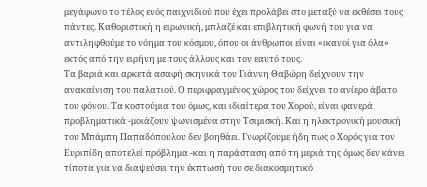μεγάφωνο το τέλος ενός παιχνιδιού που έχει προλάβει στο μεταξύ να εκθέσει τους πάντες. Καθοριστική η ειρωνική, μπλαζέ και επιβλητική φωνή του για να αντιληφθούμε το νόημα του κόσμου, όπου οι άνθρωποι είναι «ικανοί για όλα» εκτός από την ειρήνη με τους άλλους και τον εαυτό τους.
Τα βαριά και αρκετά ασαφή σκηνικά του Γιάννη Θαβώρη δείχνουν την ανακαίνιση του παλατιού. Ο περιφραγμένος χώρος του δείχνει το ανίερο άβατο του φόνου. Τα κοστούμια του όμως, και ιδιαίτερα του Χορού, είναι φανερά προβληματικά -μοιάζουν ψωνισμένα στην Τσιμισκή. Και η ηλεκτρονική μουσική του Μπάμπη Παπαδόπουλου δεν βοηθάει. Γνωρίζουμε ήδη πως ο Χορός για τον Ευριπίδη αποτελεί πρόβλημα -και η παράσταση από τη μεριά της όμως δεν κάνει τίποτα για να διαψεύσει την έκπτωσή του σε διακοσμητικό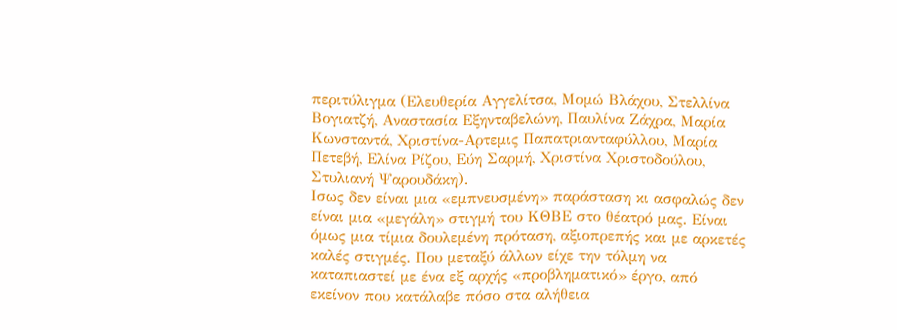περιτύλιγμα (Ελευθερία Αγγελίτσα, Μομώ Βλάχου, Στελλίνα Βογιατζή, Αναστασία Εξηνταβελώνη, Παυλίνα Ζάχρα, Μαρία Κωνσταντά, Χριστίνα-Αρτεμις Παπατριανταφύλλου, Μαρία Πετεβή, Ελίνα Ρίζου, Εύη Σαρμή, Χριστίνα Χριστοδούλου, Στυλιανή Ψαρουδάκη).
Ισως δεν είναι μια «εμπνευσμένη» παράσταση κι ασφαλώς δεν είναι μια «μεγάλη» στιγμή του ΚΘΒΕ στο θέατρό μας. Είναι όμως μια τίμια δουλεμένη πρόταση, αξιοπρεπής και με αρκετές καλές στιγμές. Που μεταξύ άλλων είχε την τόλμη να καταπιαστεί με ένα εξ αρχής «προβληματικό» έργο, από εκείνον που κατάλαβε πόσο στα αλήθεια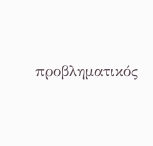προβληματικός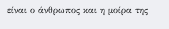είναι ο άνθρωπος και η μοίρα της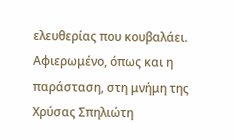ελευθερίας που κουβαλάει.
Αφιερωμένο, όπως και η παράσταση, στη μνήμη της Χρύσας Σπηλιώτη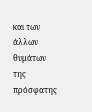και των άλλων θυμάτων της πρόσφατης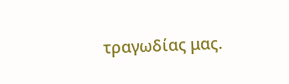τραγωδίας μας.